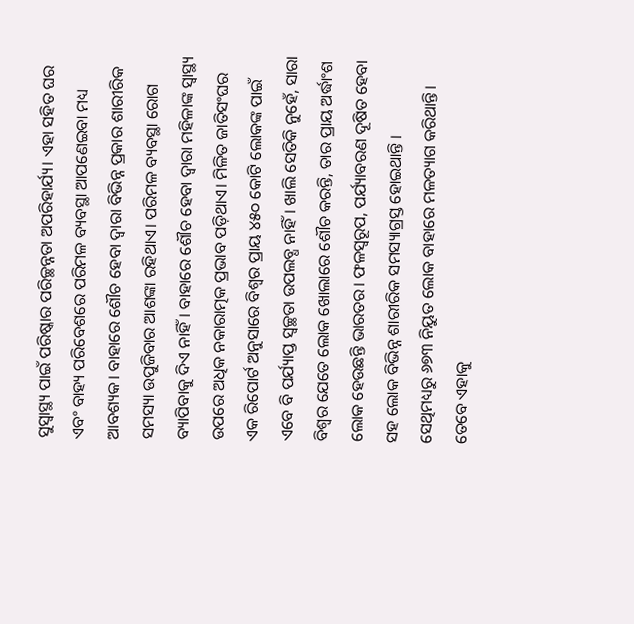ସୁସ୍ବାସ୍ଥ୍ୟ ପାଇଁ ପରିଷ୍କାର ପରିଚ୍ଛନ୍ନତା ଅପରିହାର୍ଯ୍ୟ। ଏହା ସହିତ ଘର ଏବଂ ବାହ୍ୟ ପରିବେଶରେ ପରିମଳ ବ୍ୟବସ୍ଥା ଆପଣେଇବା ମଧ୍ୟ ଆବଶ୍ୟକ। ବାହାରେ ଶୌଚ ହେବା ଦ୍ୱାରା ବିଭିନ୍ନ ପ୍ରକାର ଶାରୀରିକ ସମସ୍ୟା ଉପୁଜିବାର ଆଶଙ୍କା ରହିଥାଏ। ପରିମଳ ବ୍ୟବସ୍ଥା ରୋଗ ବ୍ୟାପିବାକୁ ଦିଏ ନାହିଁ। ବାହାରେ ଶୌଚ ହେବା ଦ୍ୱାରା ମହିଳାଙ୍କ ସ୍ବାସ୍ଥ୍ୟ ଉପରେ ଅଧିକ ନକାରାତ୍ମକ ପ୍ରଭାବ ପଡ଼ିଥାଏ। ମିଳିତ ଜାତିସଂଘର ଏକ ରିପୋର୍ଟ ଅନୁସାରେ ବିଶ୍ୱର ପ୍ରାୟ ୪୫୦ କୋଟି ଲୋକଙ୍କ ପାଇଁ ଏବେ ବି ପର୍ଯ୍ୟାପ୍ତ ସ୍ବଚ୍ଛତା ଉପଲବ୍ଧ ନାହିଁ। ଖାଲି ସେତିକି ନୁହେଁ, ସାରା ବିଶ୍ୱର ଯେତେ ଲୋକ ଖୋଲାରେ ଶୌଚ କରନ୍ତି, ତାର ପ୍ରାୟ ଅର୍ଦ୍ଧାଂଶ ଲୋକ ହେଉଛନ୍ତି ଭାରତର। ଫଳସ୍ବରୂପ, ପର୍ଯ୍ୟାବରଣ ଦୂଷିତ ହେବା ସହ ଲୋକ ବିଭିନ୍ନ ଶାରୀରିକ ସମସ୍ୟାଗ୍ରସ୍ତ ହୋଇଥାନ୍ତି ।
ସେଥିମଧ୍ୟରୁ ୬୭୩ ନିୟୁତ ଲୋକ ବାହାରେ ମଳତ୍ୟାଗ କରିଥାନ୍ତି। ତେବେ ଏହାକୁ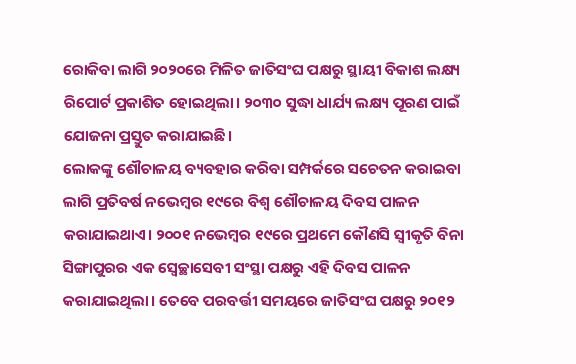ରୋକିବା ଲାଗି ୨୦୨୦ରେ ମିଳିତ ଜାତିସଂଘ ପକ୍ଷରୁ ସ୍ଥାୟୀ ବିକାଶ ଲକ୍ଷ୍ୟ ରିପୋର୍ଟ ପ୍ରକାଶିତ ହୋଇଥିଲା। ୨୦୩୦ ସୁଦ୍ଧା ଧାର୍ଯ୍ୟ ଲକ୍ଷ୍ୟ ପୂରଣ ପାଇଁ ଯୋଜନା ପ୍ରସ୍ତୁତ କରାଯାଇଛି।
ଲୋକଙ୍କୁ ଶୌଚାଳୟ ବ୍ୟବହାର କରିବା ସମ୍ପର୍କରେ ସଚେତନ କରାଇବା ଲାଗି ପ୍ରତିବର୍ଷ ନଭେମ୍ବର ୧୯ରେ ବିଶ୍ୱ ଶୌଚାଳୟ ଦିବସ ପାଳନ କରାଯାଇଥାଏ। ୨୦୦୧ ନଭେମ୍ବର ୧୯ରେ ପ୍ରଥମେ କୌଣସି ସ୍ବୀକୃତି ବିନା ସିଙ୍ଗାପୁରର ଏକ ସ୍ବେଚ୍ଛାସେବୀ ସଂସ୍ଥା ପକ୍ଷରୁ ଏହି ଦିବସ ପାଳନ କରାଯାଇଥିଲା। ତେବେ ପରବର୍ତ୍ତୀ ସମୟରେ ଜାତିସଂଘ ପକ୍ଷରୁ ୨୦୧୨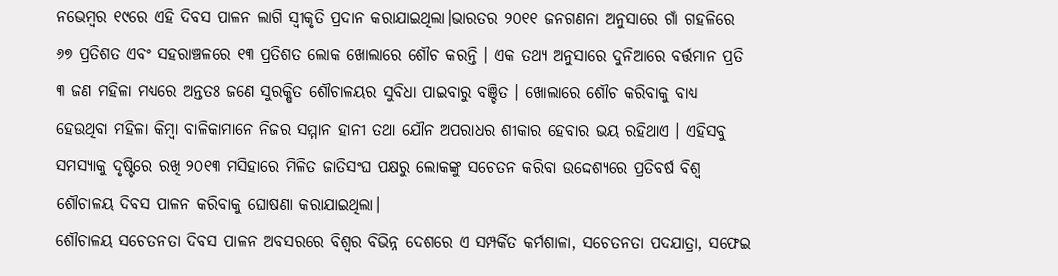ନଭେମ୍ବର ୧୯ରେ ଏହି ଦିବସ ପାଳନ ଲାଗି ସ୍ବୀକୃତି ପ୍ରଦାନ କରାଯାଇଥିଲା।ଭାରତର ୨୦୧୧ ଜନଗଣନା ଅନୁସାରେ ଗାଁ ଗହଳିରେ ୬୭ ପ୍ରତିଶତ ଏବଂ ସହରାଞ୍ଚଳରେ ୧୩ ପ୍ରତିଶତ ଲୋକ ଖୋଲାରେ ଶୌଚ କରନ୍ତି । ଏକ ତଥ୍ୟ ଅନୁସାରେ ଦୁନିଆରେ ବର୍ତ୍ତମାନ ପ୍ରତି ୩ ଜଣ ମହିଳା ମଧ୍ୟରେ ଅନ୍ତତଃ ଜଣେ ସୁରକ୍ଷିତ ଶୌଚାଳୟର ସୁବିଧା ପାଇବାରୁ ବଞ୍ଚିତ । ଖୋଲାରେ ଶୌଚ କରିବାକୁ ବାଧ୍ୟ ହେଉଥିବା ମହିଳା କିମ୍ବା ବାଳିକାମାନେ ନିଜର ସମ୍ମାନ ହାନୀ ତଥା ଯୌନ ଅପରାଧର ଶୀକାର ହେବାର ଭୟ ରହିଥାଏ । ଏହିସବୁ ସମସ୍ୟାକୁ ଦୃଷ୍ଟିରେ ରଖି ୨୦୧୩ ମସିହାରେ ମିଳିତ ଜାତିସଂଘ ପକ୍ଷରୁ ଲୋକଙ୍କୁ ସଚେତନ କରିବା ଉଦ୍ଦେଶ୍ୟରେ ପ୍ରତିବର୍ଷ ବିଶ୍ୱ ଶୌଚାଳୟ ଦିବସ ପାଳନ କରିବାକୁ ଘୋଷଣା କରାଯାଇଥିଲା।
ଶୌଚାଳୟ ସଚେତନତା ଦିବସ ପାଳନ ଅବସରରେ ବିଶ୍ୱର ବିଭିନ୍ନ ଦେଶରେ ଏ ସମ୍ପର୍କିତ କର୍ମଶାଳା, ସଚେତନତା ପଦଯାତ୍ରା, ସଫେଇ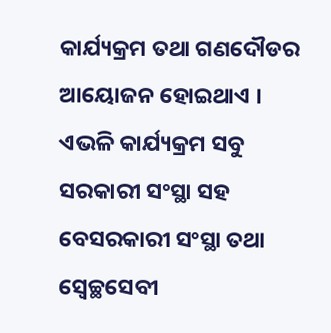କାର୍ଯ୍ୟକ୍ରମ ତଥା ଗଣଦୌଡର ଆୟୋଜନ ହୋଇଥାଏ । ଏଭଳି କାର୍ଯ୍ୟକ୍ରମ ସବୁ ସରକାରୀ ସଂସ୍ଥା ସହ ବେସରକାରୀ ସଂସ୍ଥା ତଥା ସ୍ବେଚ୍ଛସେବୀ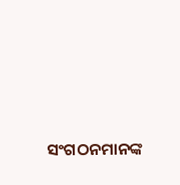ସଂଗଠନମାନଙ୍କ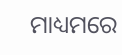ମାଧ୍ୟମରେ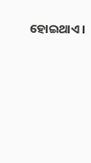ହୋଇଥାଏ ।